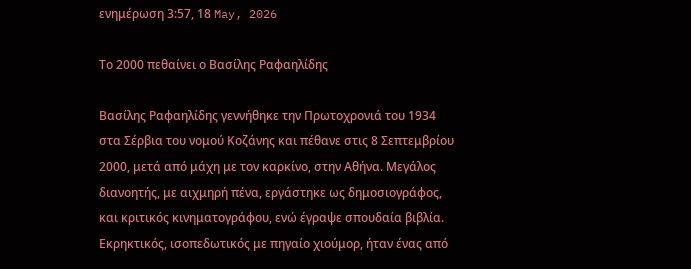ενημέρωση 3:57, 18 May, 2026

Tο 2000 πεθαίνει ο Βασίλης Ραφαηλίδης

Βασίλης Ραφαηλίδης γεννήθηκε την Πρωτοχρονιά του 1934 στα Σέρβια του νομού Κοζάνης και πέθανε στις 8 Σεπτεμβρίου 2000, μετά από μάχη με τον καρκίνο, στην Αθήνα. Μεγάλος διανοητής, με αιχμηρή πένα, εργάστηκε ως δημοσιογράφος, και κριτικός κινηματογράφου, ενώ έγραψε σπουδαία βιβλία. Εκρηκτικός, ισοπεδωτικός με πηγαίο χιούμορ, ήταν ένας από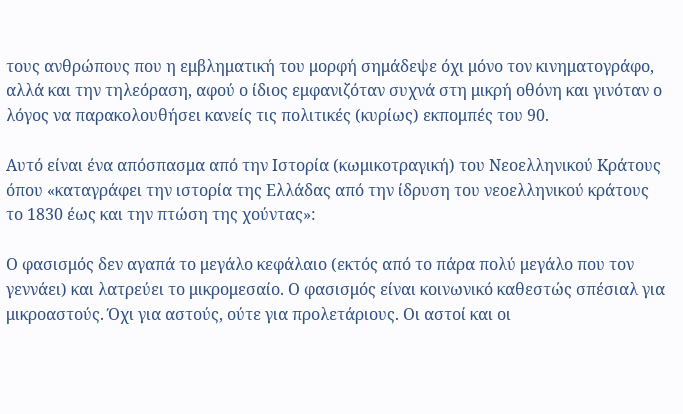τους ανθρώπους που η εμβληματική του μορφή σημάδεψε όχι μόνο τον κινηματογράφο, αλλά και την τηλεόραση, αφού ο ίδιος εμφανιζόταν συχνά στη μικρή οθόνη και γινόταν ο λόγος να παρακολουθήσει κανείς τις πολιτικές (κυρίως) εκπομπές του 90.

Αυτό είναι ένα απόσπασμα από την Ιστορία (κωμικοτραγική) του Nεοελληνικού Kράτους όπου «καταγράφει την ιστορία της Ελλάδας από την ίδρυση του νεοελληνικού κράτους το 1830 έως και την πτώση της χούντας»:

Ο φασισμός δεν αγαπά το μεγάλο κεφάλαιο (εκτός από το πάρα πολύ μεγάλο που τον γεννάει) και λατρεύει το μικρομεσαίο. Ο φασισμός είναι κοινωνικό καθεστώς σπέσιαλ για μικροαστούς. Όχι για αστούς, ούτε για προλετάριους. Οι αστοί και οι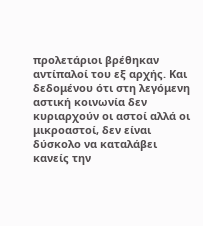προλετάριοι βρέθηκαν αντίπαλοί του εξ αρχής. Και δεδομένου ότι στη λεγόμενη αστική κοινωνία δεν κυριαρχούν οι αστοί αλλά οι μικροαστοί, δεν είναι δύσκολο να καταλάβει κανείς την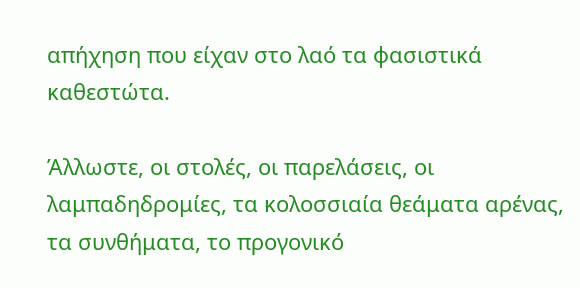απήχηση που είχαν στο λαό τα φασιστικά καθεστώτα.

Άλλωστε, οι στολές, οι παρελάσεις, οι λαμπαδηδρομίες, τα κολοσσιαία θεάματα αρένας, τα συνθήματα, το προγονικό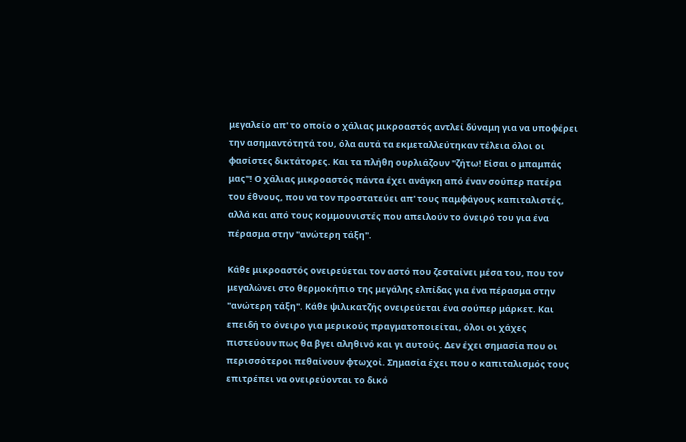μεγαλείο απ' το οποίο ο χάλιας μικροαστός αντλεί δύναμη για να υποφέρει την ασημαντότητά του, όλα αυτά τα εκμεταλλεύτηκαν τέλεια όλοι οι φασίστες δικτάτορες. Και τα πλήθη ουρλιάζουν "ζήτω! Είσαι ο μπαμπάς μας"! Ο χάλιας μικροαστός πάντα έχει ανάγκη από έναν σούπερ πατέρα του έθνους, που να τον προστατεύει απ' τους παμφάγους καπιταλιστές, αλλά και από τους κομμουνιστές που απειλούν το όνειρό του για ένα πέρασμα στην "ανώτερη τάξη".

Κάθε μικροαστός ονειρεύεται τον αστό που ζεσταίνει μέσα του, που τον μεγαλώνει στο θερμοκήπιο της μεγάλης ελπίδας για ένα πέρασμα στην "ανώτερη τάξη". Κάθε ψιλικατζής ονειρεύεται ένα σούπερ μάρκετ. Και επειδή το όνειρο για μερικούς πραγματοποιείται, όλοι οι χάχες πιστεύουν πως θα βγει αληθινό και γι αυτούς. Δεν έχει σημασία που οι περισσότεροι πεθαίνουν φτωχοί. Σημασία έχει που ο καπιταλισμός τους επιτρέπει να ονειρεύονται το δικό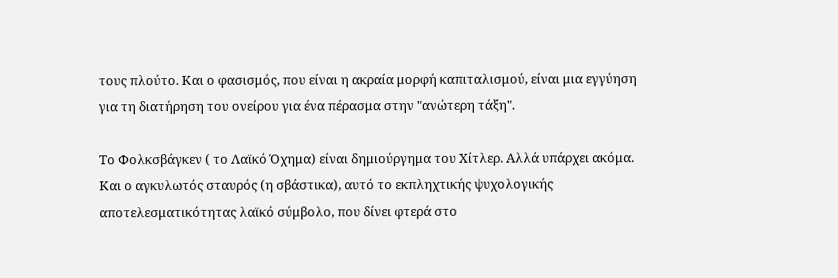τους πλούτο. Και ο φασισμός, που είναι η ακραία μορφή καπιταλισμού, είναι μια εγγύηση για τη διατήρηση του ονείρου για ένα πέρασμα στην "ανώτερη τάξη".

Το Φολκσβάγκεν ( το Λαϊκό Όχημα) είναι δημιούργημα του Χίτλερ. Αλλά υπάρχει ακόμα. Και ο αγκυλωτός σταυρός (η σβάστικα), αυτό το εκπληχτικής ψυχολογικής αποτελεσματικότητας λαϊκό σύμβολο, που δίνει φτερά στο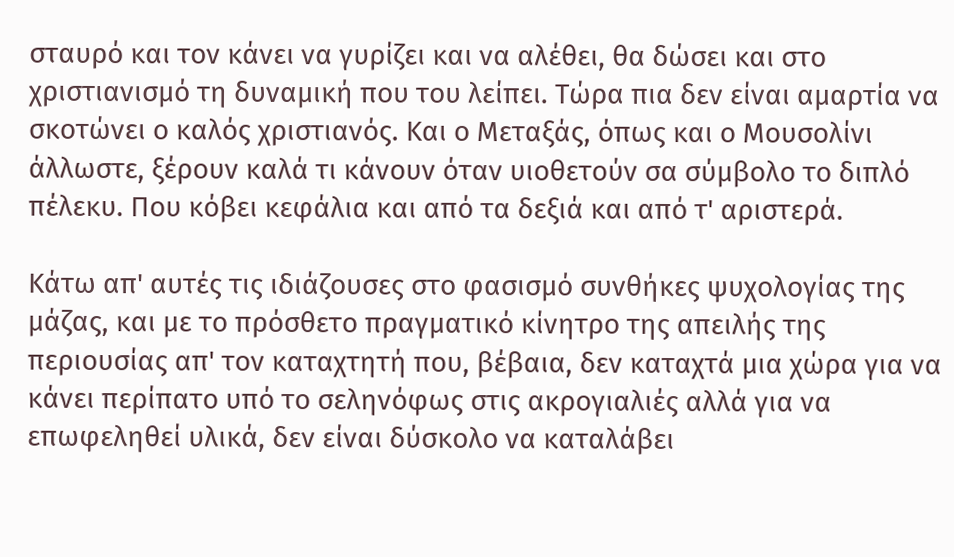σταυρό και τον κάνει να γυρίζει και να αλέθει, θα δώσει και στο χριστιανισμό τη δυναμική που του λείπει. Τώρα πια δεν είναι αμαρτία να σκοτώνει ο καλός χριστιανός. Και ο Μεταξάς, όπως και ο Μουσολίνι άλλωστε, ξέρουν καλά τι κάνουν όταν υιοθετούν σα σύμβολο το διπλό πέλεκυ. Που κόβει κεφάλια και από τα δεξιά και από τ' αριστερά.

Κάτω απ' αυτές τις ιδιάζουσες στο φασισμό συνθήκες ψυχολογίας της μάζας, και με το πρόσθετο πραγματικό κίνητρο της απειλής της περιουσίας απ' τον καταχτητή που, βέβαια, δεν καταχτά μια χώρα για να κάνει περίπατο υπό το σεληνόφως στις ακρογιαλιές αλλά για να επωφεληθεί υλικά, δεν είναι δύσκολο να καταλάβει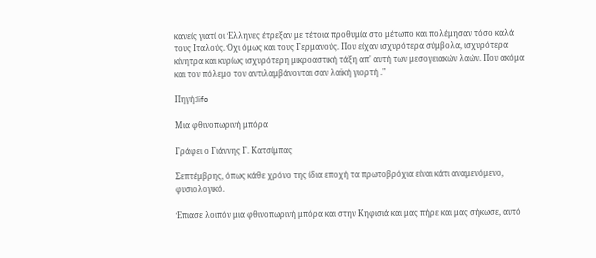κανείς γιατί οι Έλληνες έτρεξαν με τέτοια προθυμία στο μέτωπο και πολέμησαν τόσο καλά τους Ιταλούς. Όχι όμως και τους Γερμανούς. Που είχαν ισχυρότερα σύμβολα, ισχυρότερα κίνητρα και κυρίως ισχυρότερη μικροαστική τάξη απ' αυτή των μεσογειακών λαών. Που ακόμα και τον πόλεμο τον αντιλαμβάνονται σαν λαϊκή γιορτή ."

Πηγή:lifo

Μια φθινοπωρινή μπόρα

Γράφει ο Γιάννης Γ. Κατσίμπας

Σεπτέμβρης, όπως κάθε χρόνο της ίδια εποχή τα πρωτοβρόχια είναι κάτι αναμενόμενο, φυσιολογικό.

Έπιασε λοιπόν μια φθινοπωρινή μπόρα και στην Κηφισιά και μας πήρε και μας σήκωσε, αυτό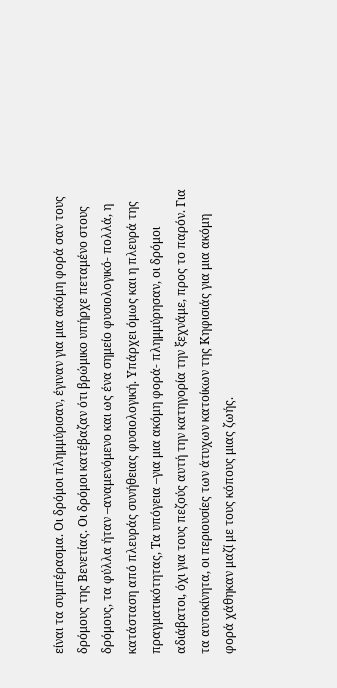είναι τα συμπέρασμα. Οι δρόμοι πλημμύρισαν, έγιναν για μια ακόμη φορά σαν τους δρόμους της Βενετίας. Οι δρόμοι κατέβαζαν ότι βρώμικο υπήρχε πεταμένο στους δρόμους, τα φύλλα ήταν –αναμενόμενο και ως ένα σημείο φυσιολογικό- πολλά, η κατάσταση από πλευράς συνήθειας φυσιολογική. Υπάρχει όμως και η πλευρά της πραγματικότητας, Τα υπόγεια –για μια ακόμη φορά- πλημμύρησαν, οι δρόμοι αδιάβατοι, όχι για τους πεζούς αυτή την κατηγορία την ξεχνάμε, προς το παρόν. Για τα αυτοκίνητα, οι περιουσίες των άτυχων κατοίκων της Κηφισιάς για μια ακόμη φορά χάθηκαν μαζί με τους κόπους μιας ζωής.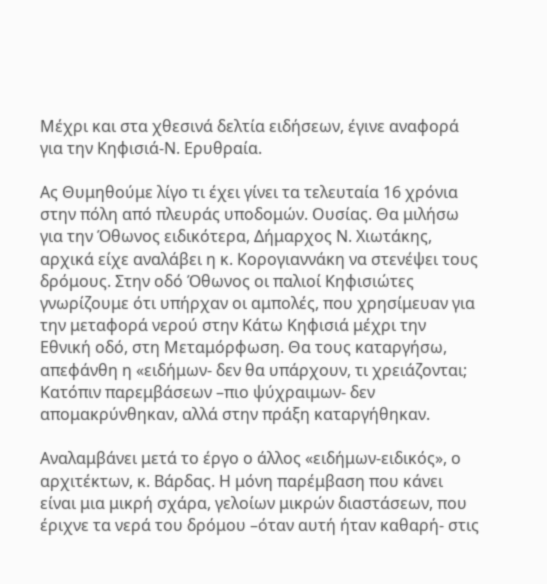Μέχρι και στα χθεσινά δελτία ειδήσεων, έγινε αναφορά για την Κηφισιά-Ν. Ερυθραία.

Ας Θυμηθούμε λίγο τι έχει γίνει τα τελευταία 16 χρόνια στην πόλη από πλευράς υποδομών. Ουσίας. Θα μιλήσω για την Όθωνος ειδικότερα, Δήμαρχος Ν. Χιωτάκης, αρχικά είχε αναλάβει η κ. Κορογιαννάκη να στενέψει τους δρόμους. Στην οδό Όθωνος οι παλιοί Κηφισιώτες γνωρίζουμε ότι υπήρχαν οι αμπολές, που χρησίμευαν για την μεταφορά νερού στην Κάτω Κηφισιά μέχρι την Εθνική οδό, στη Μεταμόρφωση. Θα τους καταργήσω, απεφάνθη η «ειδήμων- δεν θα υπάρχουν, τι χρειάζονται; Κατόπιν παρεμβάσεων –πιο ψύχραιμων- δεν απομακρύνθηκαν, αλλά στην πράξη καταργήθηκαν.

Αναλαμβάνει μετά το έργο ο άλλος «ειδήμων-ειδικός», ο αρχιτέκτων, κ. Βάρδας. Η μόνη παρέμβαση που κάνει είναι μια μικρή σχάρα, γελοίων μικρών διαστάσεων, που έριχνε τα νερά του δρόμου –όταν αυτή ήταν καθαρή- στις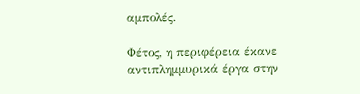αμπολές.

Φέτος, η περιφέρεια έκανε αντιπλημμυρικά έργα στην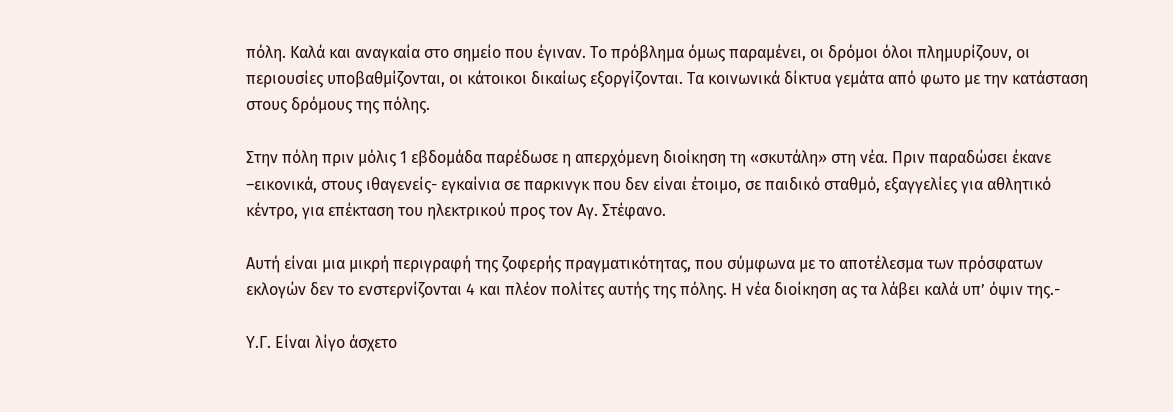πόλη. Καλά και αναγκαία στο σημείο που έγιναν. Το πρόβλημα όμως παραμένει, οι δρόμοι όλοι πλημυρίζουν, οι περιουσίες υποβαθμίζονται, οι κάτοικοι δικαίως εξοργίζονται. Τα κοινωνικά δίκτυα γεμάτα από φωτο με την κατάσταση στους δρόμους της πόλης.

Στην πόλη πριν μόλις 1 εβδομάδα παρέδωσε η απερχόμενη διοίκηση τη «σκυτάλη» στη νέα. Πριν παραδώσει έκανε –εικονικά, στους ιθαγενείς- εγκαίνια σε παρκινγκ που δεν είναι έτοιμο, σε παιδικό σταθμό, εξαγγελίες για αθλητικό κέντρο, για επέκταση του ηλεκτρικού προς τον Αγ. Στέφανο.

Αυτή είναι μια μικρή περιγραφή της ζοφερής πραγματικότητας, που σύμφωνα με το αποτέλεσμα των πρόσφατων εκλογών δεν το ενστερνίζονται 4 και πλέον πολίτες αυτής της πόλης. Η νέα διοίκηση ας τα λάβει καλά υπ’ όψιν της.-

Υ.Γ. Είναι λίγο άσχετο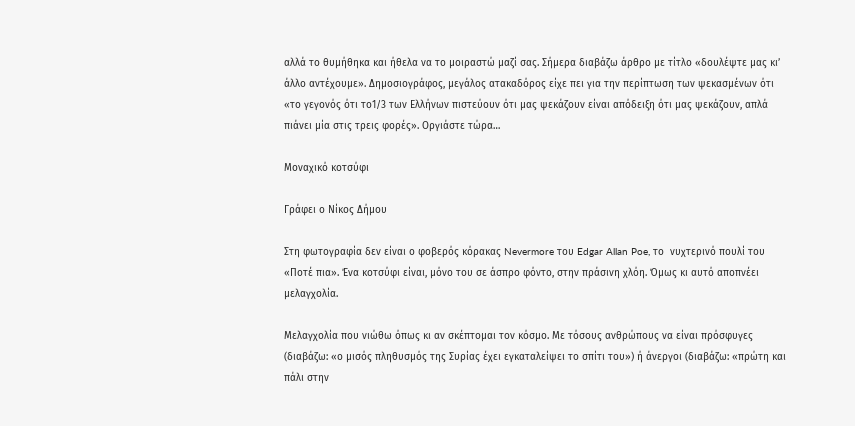αλλά το θυμήθηκα και ήθελα να το μοιραστώ μαζί σας. Σήμερα διαβάζω άρθρο με τίτλο «δουλέψτε μας κι’ άλλο αντέχουμε». Δημοσιογράφος, μεγάλος ατακαδόρος είχε πει για την περίπτωση των ψεκασμένων ότι «το γεγονός ότι το1/3 των Ελλήνων πιστεύουν ότι μας ψεκάζουν είναι απόδειξη ότι μας ψεκάζουν, απλά πιάνει μία στις τρεις φορές». Οργιάστε τώρα…

Μοναχικό κοτσύφι

Γράφει ο Νίκος Δήμου

Στη φωτογραφία δεν είναι ο φοβερός κόρακας Nevermore του Edgar Allan Poe, το  νυχτερινό πουλί του «Ποτέ πια». Ένα κοτσύφι είναι, μόνο του σε άσπρο φόντο, στην πράσινη χλόη. Όμως κι αυτό αποπνέει μελαγχολία.

Μελαγχολία που νιώθω όπως κι αν σκέπτομαι τον κόσμο. Με τόσους ανθρώπους να είναι πρόσφυγες (διαβάζω: «ο μισός πληθυσμός της Συρίας έχει εγκαταλείψει το σπίτι του») ή άνεργοι (διαβάζω: «πρώτη και πάλι στην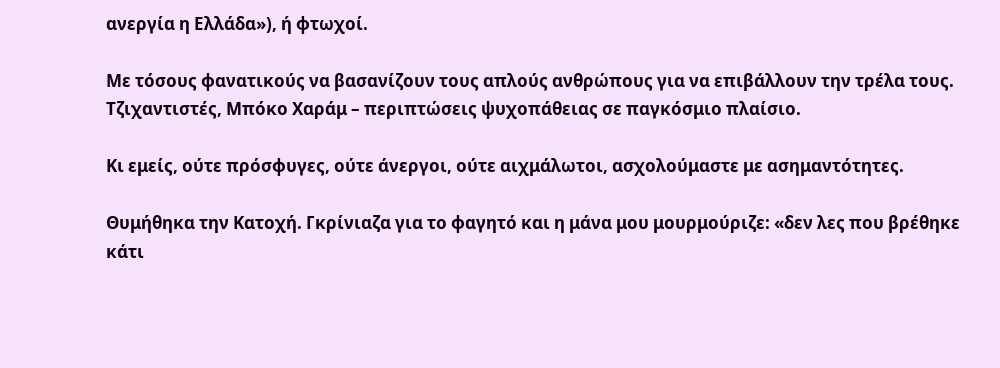ανεργία η Ελλάδα»), ή φτωχοί.

Με τόσους φανατικούς να βασανίζουν τους απλούς ανθρώπους για να επιβάλλουν την τρέλα τους. Τζιχαντιστές, Μπόκο Χαράμ – περιπτώσεις ψυχοπάθειας σε παγκόσμιο πλαίσιο.

Κι εμείς, ούτε πρόσφυγες, ούτε άνεργοι, ούτε αιχμάλωτοι, ασχολούμαστε με ασημαντότητες.

Θυμήθηκα την Κατοχή. Γκρίνιαζα για το φαγητό και η μάνα μου μουρμούριζε: «δεν λες που βρέθηκε κάτι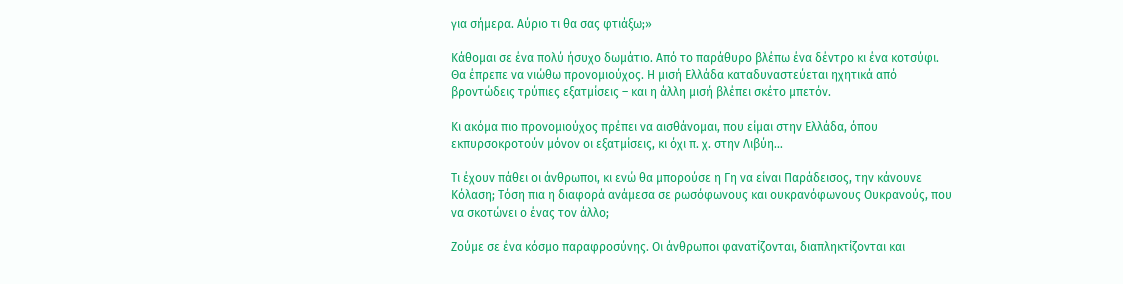για σήμερα. Αύριο τι θα σας φτιάξω;»

Κάθομαι σε ένα πολύ ήσυχο δωμάτιο. Από το παράθυρο βλέπω ένα δέντρο κι ένα κοτσύφι. Θα έπρεπε να νιώθω προνομιούχος. Η μισή Ελλάδα καταδυναστεύεται ηχητικά από βροντώδεις τρύπιες εξατμίσεις – και η άλλη μισή βλέπει σκέτο μπετόν.

Κι ακόμα πιο προνομιούχος πρέπει να αισθάνομαι, που είμαι στην Ελλάδα, όπου εκπυρσοκροτούν μόνον οι εξατμίσεις, κι όχι π. χ. στην Λιβύη…

Τι έχουν πάθει οι άνθρωποι, κι ενώ θα μπορούσε η Γη να είναι Παράδεισος, την κάνουνε Κόλαση; Τόση πια η διαφορά ανάμεσα σε ρωσόφωνους και ουκρανόφωνους Ουκρανούς, που να σκοτώνει ο ένας τον άλλο;

Ζούμε σε ένα κόσμο παραφροσύνης. Οι άνθρωποι φανατίζονται, διαπληκτίζονται και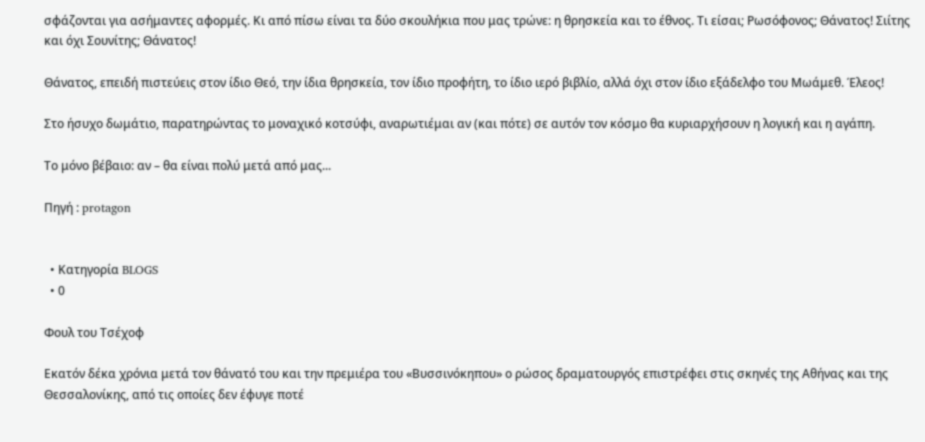σφάζονται για ασήμαντες αφορμές. Κι από πίσω είναι τα δύο σκουλήκια που μας τρώνε: η θρησκεία και το έθνος. Τι είσαι; Ρωσόφονος; Θάνατος! Σιίτης και όχι Σουνίτης; Θάνατος!

Θάνατος, επειδή πιστεύεις στον ίδιο Θεό, την ίδια θρησκεία, τον ίδιο προφήτη, το ίδιο ιερό βιβλίο, αλλά όχι στον ίδιο εξάδελφο του Μωάμεθ. Έλεος!

Στο ήσυχο δωμάτιο, παρατηρώντας το μοναχικό κοτσύφι, αναρωτιέμαι αν (και πότε) σε αυτόν τον κόσμο θα κυριαρχήσουν η λογική και η αγάπη.

Το μόνο βέβαιο: αν – θα είναι πολύ μετά από μας...

Πηγή : protagon


  • Κατηγορία BLOGS
  • 0

Φουλ του Τσέχοφ

Εκατόν δέκα χρόνια μετά τον θάνατό του και την πρεμιέρα του «Βυσσινόκηπου» ο ρώσος δραματουργός επιστρέφει στις σκηνές της Αθήνας και της Θεσσαλονίκης, από τις οποίες δεν έφυγε ποτέ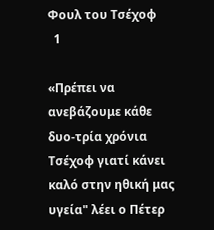Φουλ του Τσέχοφ
  1

«Πρέπει να ανεβάζουμε κάθε δυο-τρία χρόνια Τσέχοφ γιατί κάνει καλό στην ηθική μας υγεία" λέει ο Πέτερ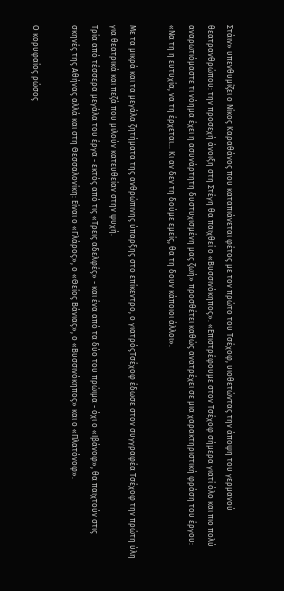Στάιν» υπενθυμίζει ο Νίκος Καραθάνος που καταπιάνεται φέτος με τον πρώτο του Τσέχοφ, υιοθετώντας την άποψη του γερμανού θεατρανθρώπου: την προσεχή άνοιξη στη Στέγη θα παιχθεί ο «Βυσσινόκηπος». «Επιστρέφουμε στον Τσέχοφ σήμερα γιατί όλο και πιο πολύ αναρωτιόμαστε τι νόημα έχει η ασυνάρτητη δυστυχισμένη μας ζωή» προσθέτει καθώς ανατρέχει σε μια χαρακτηριστική φράση του έργου: «Να τη η ευτυχία, να τη έρχεται... Κι αν δεν τη δούμε εμείς, θα τη δουν κάποιοι άλλοι».

Με τα μικρά και τα μεγάλα ζητήματα της ανθρώπινης ύπαρξης στο επίκεντρο, ο γιατρόςΤσέχοφ έδωσε στον συγγραφέα Τσέχοφ την πρώτη ύλη για θεατρικά και πεζά που μιλούν κατευθείαν στην ψυχή.
Τρία από τέσσερα μεγάλα του έργα - εκτός από τις «Τρεις αδελφές» - και ένα από τα δύο του πρώιμα - όχι ο «Ιβάνοφ», θα παιχτούν στις σκηνές της Αθήνας αλλά και στη Θεσσαλονίκη: Είναι ο «Γλάρος», ο «Θείος Βάνιας», ο «Βυσσινόκηπος» και ο «Πλατόνοφ».

Ο κορυφαίος ρώσος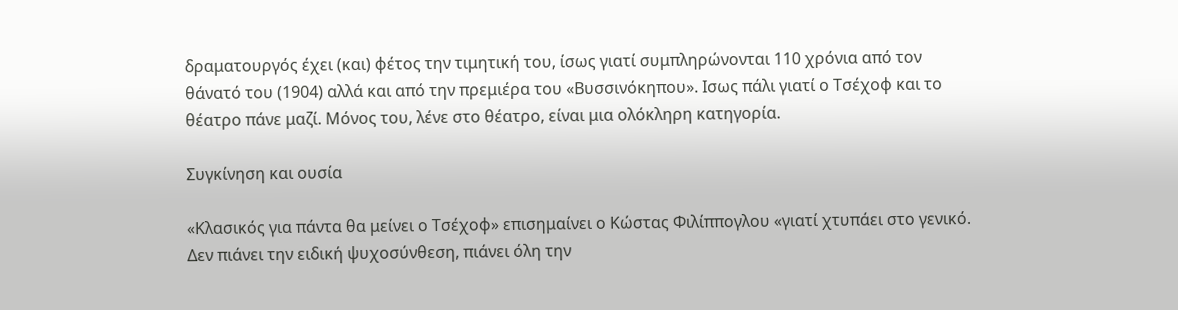δραματουργός έχει (και) φέτος την τιμητική του, ίσως γιατί συμπληρώνονται 110 χρόνια από τον θάνατό του (1904) αλλά και από την πρεμιέρα του «Βυσσινόκηπου». Ισως πάλι γιατί ο Τσέχοφ και το θέατρο πάνε μαζί. Μόνος του, λένε στο θέατρο, είναι μια ολόκληρη κατηγορία.

Συγκίνηση και ουσία

«Κλασικός για πάντα θα μείνει ο Τσέχοφ» επισημαίνει ο Κώστας Φιλίππογλου «γιατί χτυπάει στο γενικό. Δεν πιάνει την ειδική ψυχοσύνθεση, πιάνει όλη την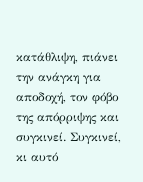κατάθλιψη, πιάνει την ανάγκη για αποδοχή, τον φόβο της απόρριψης και συγκινεί. Συγκινεί, κι αυτό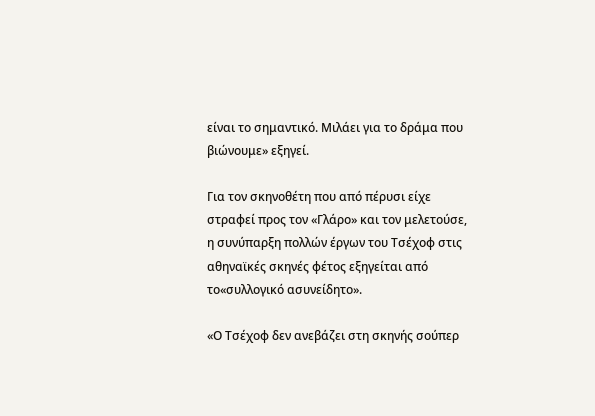είναι το σημαντικό. Μιλάει για το δράμα που βιώνουμε» εξηγεί.

Για τον σκηνοθέτη που από πέρυσι είχε στραφεί προς τον «Γλάρο» και τον μελετούσε, η συνύπαρξη πολλών έργων του Τσέχοφ στις αθηναϊκές σκηνές φέτος εξηγείται από το«συλλογικό ασυνείδητο».

«Ο Τσέχοφ δεν ανεβάζει στη σκηνής σούπερ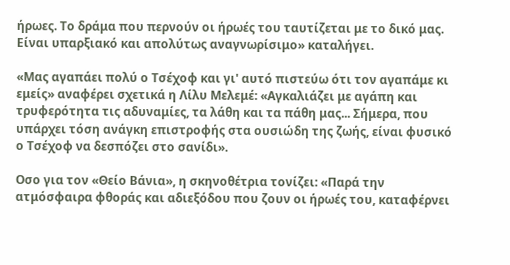ήρωες. Το δράμα που περνούν οι ήρωές του ταυτίζεται με το δικό μας. Είναι υπαρξιακό και απολύτως αναγνωρίσιμο» καταλήγει.

«Μας αγαπάει πολύ ο Τσέχοφ και γι' αυτό πιστεύω ότι τον αγαπάμε κι εμείς» αναφέρει σχετικά η Λίλυ Μελεμέ: «Αγκαλιάζει με αγάπη και τρυφερότητα τις αδυναμίες, τα λάθη και τα πάθη μας... Σήμερα, που υπάρχει τόση ανάγκη επιστροφής στα ουσιώδη της ζωής, είναι φυσικό ο Τσέχοφ να δεσπόζει στο σανίδι».

Οσο για τον «Θείο Βάνια», η σκηνοθέτρια τονίζει: «Παρά την ατμόσφαιρα φθοράς και αδιεξόδου που ζουν οι ήρωές του, καταφέρνει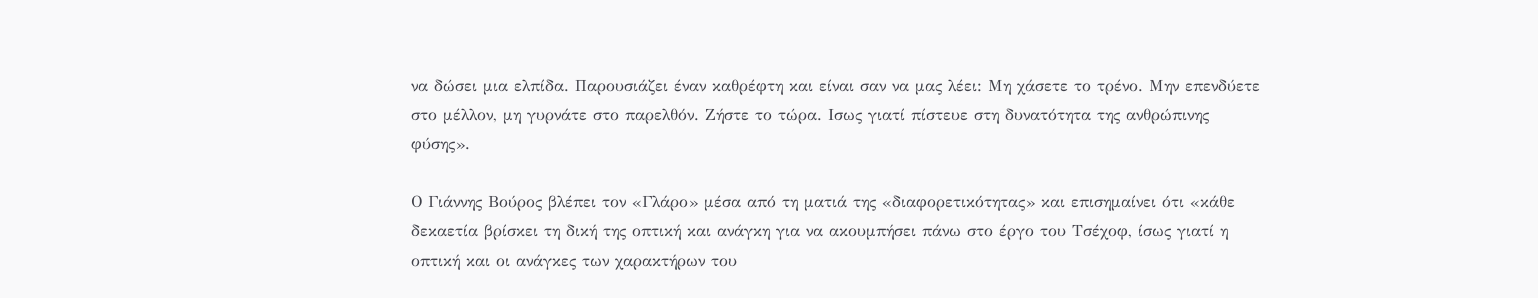να δώσει μια ελπίδα. Παρουσιάζει έναν καθρέφτη και είναι σαν να μας λέει: Μη χάσετε το τρένο. Μην επενδύετε στο μέλλον, μη γυρνάτε στο παρελθόν. Ζήστε το τώρα. Ισως γιατί πίστευε στη δυνατότητα της ανθρώπινης φύσης».

Ο Γιάννης Βούρος βλέπει τον «Γλάρο» μέσα από τη ματιά της «διαφορετικότητας» και επισημαίνει ότι «κάθε δεκαετία βρίσκει τη δική της οπτική και ανάγκη για να ακουμπήσει πάνω στο έργο του Τσέχοφ, ίσως γιατί η οπτική και οι ανάγκες των χαρακτήρων του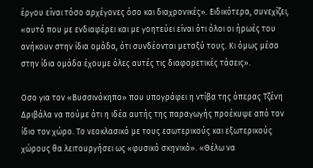έργου είναι τόσο αρχέγονες όσο και διαχρονικές». Ειδικότερα, συνεχίζει, «αυτό που με ενδιαφέρει και με γοητεύει είναι ότι όλοι οι ήρωές του ανήκουν στην ίδια ομάδα, ότι συνδέονται μεταξύ τους. Κι όμως μέσα στην ίδια ομάδα έχουμε όλες αυτές τις διαφορετικές τάσεις».

Οσο για τον «Βυσσινόκηπο» που υπογράφει η ντίβα της όπερας Τζένη Δριβάλα να πούμε ότι η ιδέα αυτής της παραγωγής προέκυψε από τον ίδιο τον χώρο. Το νεοκλασικό με τους εσωτερικούς και εξωτερικούς χώρους θα λειτουργήσει ως «φυσικό σκηνικό». «Θέλω να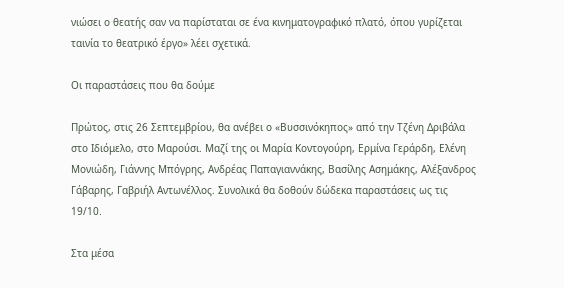νιώσει ο θεατής σαν να παρίσταται σε ένα κινηματογραφικό πλατό, όπου γυρίζεται ταινία το θεατρικό έργο» λέει σχετικά.

Οι παραστάσεις που θα δούμε

Πρώτος, στις 26 Σεπτεμβρίου, θα ανέβει ο «Βυσσινόκηπος» από την Τζένη Δριβάλα στο Ιδιόμελο, στο Μαρούσι. Μαζί της οι Μαρία Κοντογούρη, Ερμίνα Γεράρδη, Ελένη Μονιώδη, Γιάννης Μπόγρης, Ανδρέας Παπαγιαννάκης, Βασίλης Ασημάκης, Αλέξανδρος Γάβαρης, Γαβριήλ Αντωνέλλος. Συνολικά θα δοθούν δώδεκα παραστάσεις ως τις 19/10.

Στα μέσα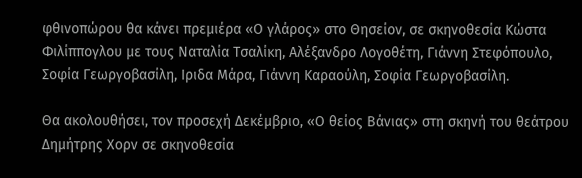φθινοπώρου θα κάνει πρεμιέρα «Ο γλάρος» στο Θησείον, σε σκηνοθεσία Κώστα Φιλίππογλου με τους Ναταλία Τσαλίκη, Αλέξανδρο Λογοθέτη, Γιάννη Στεφόπουλο, Σοφία Γεωργοβασίλη, Ιριδα Μάρα, Γιάννη Καραούλη, Σοφία Γεωργοβασίλη.

Θα ακολουθήσει, τον προσεχή Δεκέμβριο, «Ο θείος Βάνιας» στη σκηνή του θεάτρου Δημήτρης Χορν σε σκηνοθεσία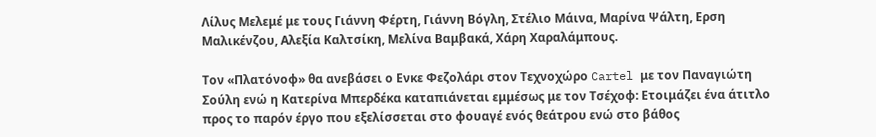Λίλυς Μελεμέ με τους Γιάννη Φέρτη, Γιάννη Βόγλη, Στέλιο Μάινα, Μαρίνα Ψάλτη, Ερση Μαλικένζου, Αλεξία Καλτσίκη, Μελίνα Βαμβακά, Χάρη Χαραλάμπους.

Τον «Πλατόνοφ» θα ανεβάσει ο Ενκε Φεζολάρι στον Τεχνοχώρο Cartel με τον Παναγιώτη Σούλη ενώ η Κατερίνα Μπερδέκα καταπιάνεται εμμέσως με τον Τσέχοφ: Ετοιμάζει ένα άτιτλο προς το παρόν έργο που εξελίσσεται στο φουαγέ ενός θεάτρου ενώ στο βάθος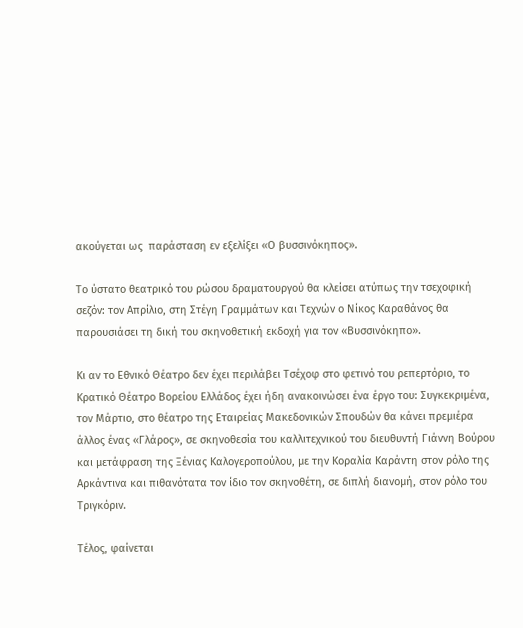ακούγεται ως  παράσταση εν εξελίξει «Ο βυσσινόκηπος».

Το ύστατο θεατρικό του ρώσου δραματουργού θα κλείσει ατύπως την τσεχοφική σεζόν: τον Απρίλιο, στη Στέγη Γραμμάτων και Τεχνών ο Νίκος Καραθάνος θα παρουσιάσει τη δική του σκηνοθετική εκδοχή για τον «Βυσσινόκηπο».

Κι αν το Εθνικό Θέατρο δεν έχει περιλάβει Τσέχοφ στο φετινό του ρεπερτόριο, το Κρατικό Θέατρο Βορείου Ελλάδος έχει ήδη ανακοινώσει ένα έργο του: Συγκεκριμένα, τον Μάρτιο, στο θέατρο της Εταιρείας Μακεδονικών Σπουδών θα κάνει πρεμιέρα άλλος ένας «Γλάρος», σε σκηνοθεσία του καλλιτεχνικού του διευθυντή Γιάννη Βούρου και μετάφραση της Ξένιας Καλογεροπούλου, με την Κοραλία Καράντη στον ρόλο της Αρκάντινα και πιθανότατα τον ίδιο τον σκηνοθέτη, σε διπλή διανομή, στον ρόλο του Τριγκόριν.

Τέλος, φαίνεται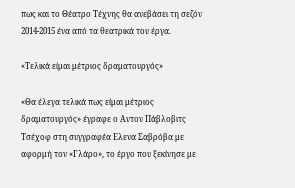πως και το Θέατρο Τέχνης θα ανεβάσει τη σεζόν 2014-2015 ένα από τα θεατρικά του έργα.

«Τελικά είμαι μέτριος δραματουργός»

«Θα έλεγα τελικά πως είμαι μέτριος δραματουργός» έγραφε ο Αντον Πάβλοβιτς Τσέχοφ στη συγγραφέα Ελενα Σαβρόβα με αφορμή τον «Γλάρο», το έργο που ξεκίνησε με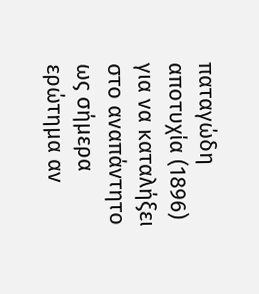παταγώδη αποτυχία (1896) για να καταλήξει στο αναπάντητο ως σήμερα ερώτημα αν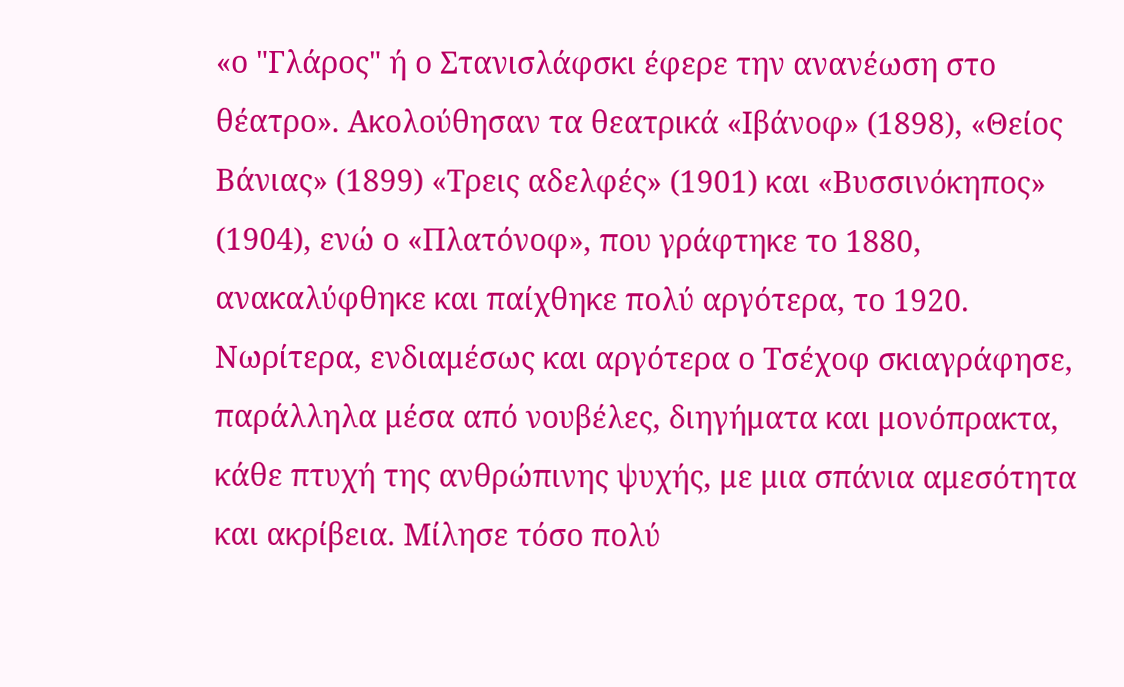«ο "Γλάρος" ή ο Στανισλάφσκι έφερε την ανανέωση στο θέατρο». Ακολούθησαν τα θεατρικά «Ιβάνοφ» (1898), «Θείος Βάνιας» (1899) «Τρεις αδελφές» (1901) και «Βυσσινόκηπος» (1904), ενώ ο «Πλατόνοφ», που γράφτηκε το 1880,  ανακαλύφθηκε και παίχθηκε πολύ αργότερα, το 1920. Νωρίτερα, ενδιαμέσως και αργότερα ο Τσέχοφ σκιαγράφησε, παράλληλα μέσα από νουβέλες, διηγήματα και μονόπρακτα, κάθε πτυχή της ανθρώπινης ψυχής, με μια σπάνια αμεσότητα και ακρίβεια. Μίλησε τόσο πολύ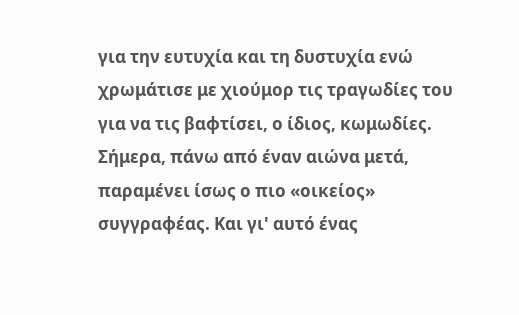για την ευτυχία και τη δυστυχία ενώ χρωμάτισε με χιούμορ τις τραγωδίες του για να τις βαφτίσει, ο ίδιος, κωμωδίες. Σήμερα, πάνω από έναν αιώνα μετά, παραμένει ίσως ο πιο «οικείος» συγγραφέας. Και γι' αυτό ένας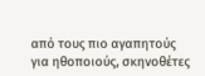από τους πιο αγαπητούς για ηθοποιούς, σκηνοθέτες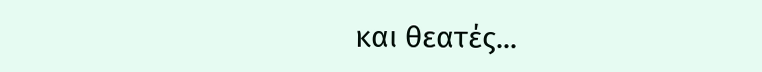και θεατές...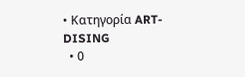• Κατηγορία ART-DISING
  • 0